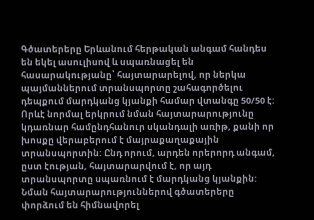Գծատերերը Երևանում հերթական անգամ հանդես են եկել ասուլիսով և սպառնացել են հասարակությանը՝ հայտարարելով, որ ներկա պայմաններում տրանսպորտը շահագործելու դեպքում մարդկանց կյանքի համար վտանգը 50/50 է: Որևէ նորմալ երկրում նման հայտարարությունը կդառնար համընդհանուր սկանդալի առիթ, քանի որ խոսքը վերաբերում է մայրաքաղաքային տրանսպորտին: Ընդ որում, արդեն որերորդ անգամ, ըստ էության, հայտարարվում է, որ այդ տրանսպորտը սպառնում է մարդկանց կյանքին: Նման հայտարարություններով գծատերերը փորձում են հիմնավորել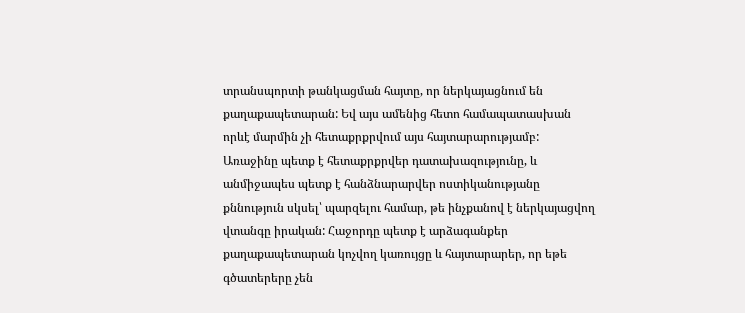տրանսպորտի թանկացման հայտը, որ ներկայացնում են քաղաքապետարան: Եվ այս ամենից հետո համապատասխան որևէ մարմին չի հետաքրքրվում այս հայտարարությամբ:
Առաջինը պետք է հետաքրքրվեր դատախազությունը, և անմիջապես պետք է հանձնարարվեր ոստիկանությանը քննություն սկսել՝ պարզելու համար, թե ինչքանով է ներկայացվող վտանգը իրական: Հաջորդը պետք է արձագանքեր քաղաքապետարան կոչվող կառույցը և հայտարարեր, որ եթե գծատերերը չեն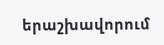երաշխավորում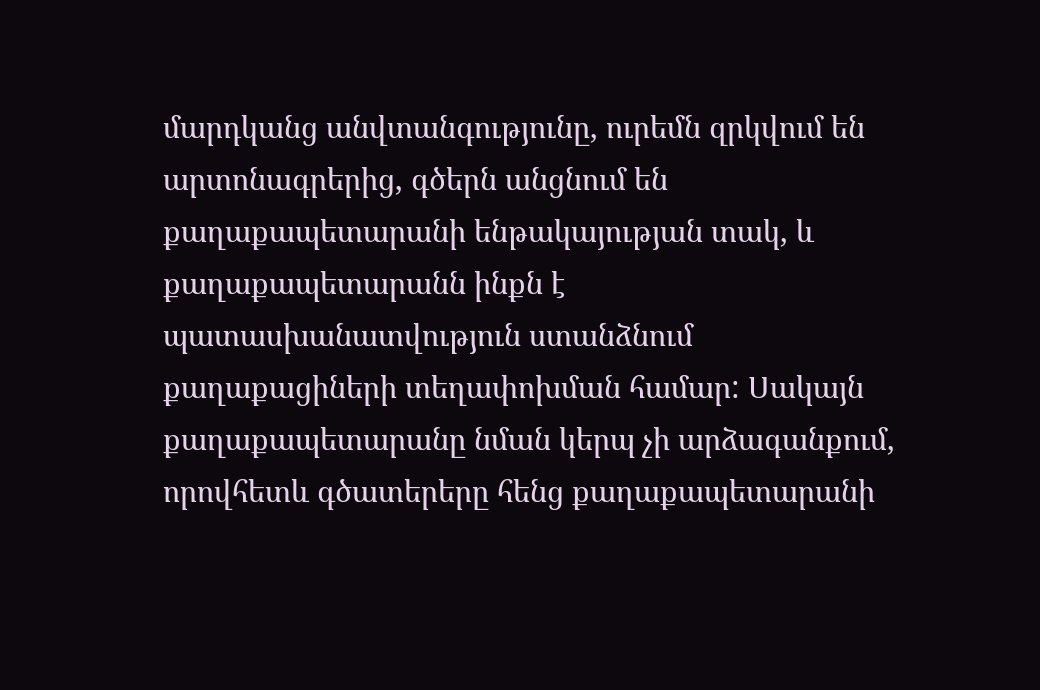մարդկանց անվտանգությունը, ուրեմն զրկվում են արտոնագրերից, գծերն անցնում են քաղաքապետարանի ենթակայության տակ, և քաղաքապետարանն ինքն է պատասխանատվություն ստանձնում քաղաքացիների տեղափոխման համար: Սակայն քաղաքապետարանը նման կերպ չի արձագանքում, որովհետև գծատերերը հենց քաղաքապետարանի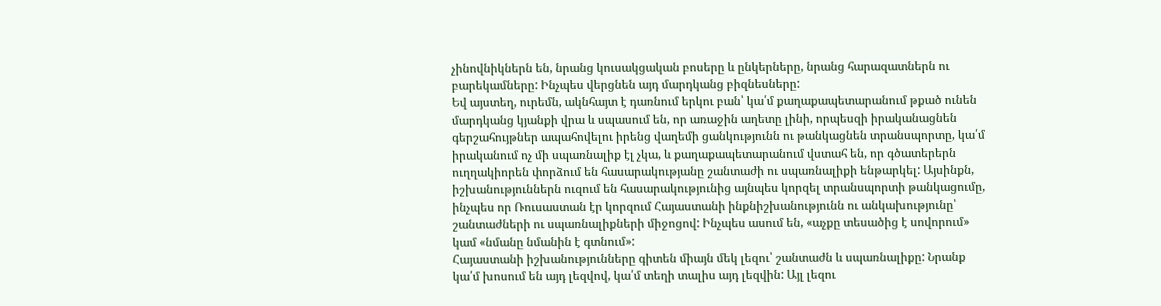չինովնիկներն են, նրանց կուսակցական բոսերը և ընկերները, նրանց հարազատներն ու բարեկամները: Ինչպես վերցնեն այդ մարդկանց բիզնեսները:
Եվ այստեղ, ուրեմն, ակնհայտ է դառնում երկու բան՝ կա՛մ քաղաքապետարանում թքած ունեն մարդկանց կյանքի վրա և սպասում են, որ առաջին աղետը լինի, որպեսզի իրականացնեն գերշահույթներ ապահովելու իրենց վաղեմի ցանկությունն ու թանկացնեն տրանսպորտը, կա՛մ իրականում ոչ մի սպառնալիք էլ չկա, և քաղաքապետարանում վստահ են, որ գծատերերն ուղղակիորեն փորձում են հասարակությանը շանտաժի ու սպառնալիքի ենթարկել: Այսինքն, իշխանություններն ուզում են հասարակությունից այնպես կորզել տրանսպորտի թանկացումը, ինչպես որ Ռուսաստան էր կորզում Հայաստանի ինքնիշխանությունն ու անկախությունը՝ շանտաժների ու սպառնալիքների միջոցով: Ինչպես ասում են, «աչքը տեսածից է սովորում» կամ «նմանը նմանին է գտնում»:
Հայաստանի իշխանությունները գիտեն միայն մեկ լեզու՝ շանտաժն և սպառնալիքը: Նրանք կա՛մ խոսում են այդ լեզվով, կա՛մ տեղի տալիս այդ լեզվին: Այլ լեզու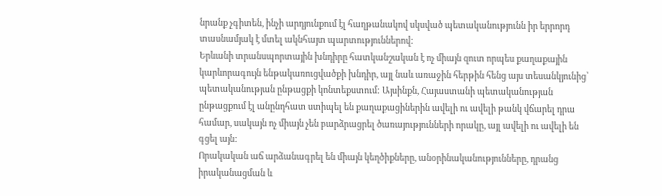նրանք չգիտեն, ինչի արդյունքում էլ հաղթանակով սկսված պետականությունն իր երրորդ տասնամյակ է մտել ակնհայտ պարտություններով:
Երևանի տրանսպորտային խնդիրը հատկանշական է ոչ միայն զուտ որպես քաղաքային կարևորագույն ենթակառուցվածքի խնդիր, այլ նաև առաջին հերթին հենց այս տեսանկյունից՝ պետականության ընթացքի կոնտեքստում: Այսինքն, Հայաստանի պետականության ընթացքում էլ անընդհատ ստիպել են քաղաքացիներին ավելի ու ավելի թանկ վճարել դրա համար, սակայն ոչ միայն չեն բարձրացրել ծառայությունների որակը, այլ ավելի ու ավելի են գցել այն:
Որակական աճ արձանագրել են միայն կեղծիքները, անօրինականությունները, դրանց իրականացման և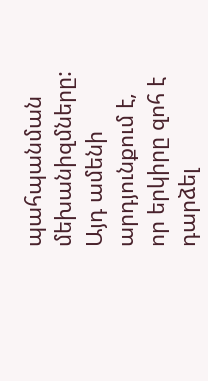պահպանման մեխանիզմները: Այդ ամենի արդյունքում է, որ երկիրը զոհ է դարձել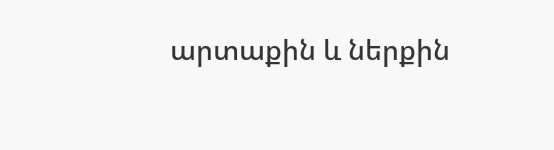արտաքին և ներքին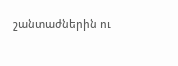շանտաժներին ու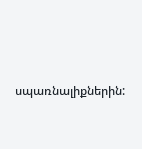սպառնալիքներին: